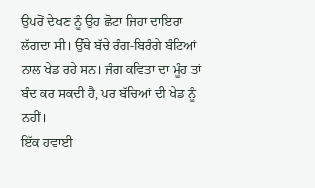ਉਪਰੋਂ ਦੇਖਣ ਨੂੰ ਉਹ ਛੋਟਾ ਜਿਹਾ ਦਾਇਰਾ ਲੱਗਦਾ ਸੀ। ਉੱਥੇ ਬੱਚੇ ਰੰਗ-ਬਿਰੰਗੇ ਬੰਟਿਆਂ ਨਾਲ ਖੇਡ ਰਹੇ ਸਨ। ਜੰਗ ਕਵਿਤਾ ਦਾ ਮੂੰਹ ਤਾਂ ਬੰਦ ਕਰ ਸਕਦੀ ਹੈ, ਪਰ ਬੱਚਿਆਂ ਦੀ ਖੇਡ ਨੂੰ ਨਹੀਂ।
ਇੱਕ ਹਵਾਈ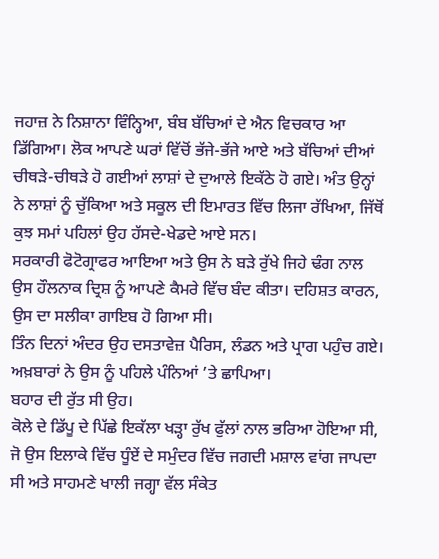ਜਹਾਜ਼ ਨੇ ਨਿਸ਼ਾਨਾ ਵਿੰਨ੍ਹਿਆ, ਬੰਬ ਬੱਚਿਆਂ ਦੇ ਐਨ ਵਿਚਕਾਰ ਆ ਡਿੱਗਿਆ। ਲੋਕ ਆਪਣੇ ਘਰਾਂ ਵਿੱਚੋਂ ਭੱਜੇ-ਭੱਜੇ ਆਏ ਅਤੇ ਬੱਚਿਆਂ ਦੀਆਂ ਚੀਥੜੇ-ਚੀਥੜੇ ਹੋ ਗਈਆਂ ਲਾਸ਼ਾਂ ਦੇ ਦੁਆਲੇ ਇਕੱਠੇ ਹੋ ਗਏ। ਅੰਤ ਉਨ੍ਹਾਂ ਨੇ ਲਾਸ਼ਾਂ ਨੂੰ ਚੁੱਕਿਆ ਅਤੇ ਸਕੂਲ ਦੀ ਇਮਾਰਤ ਵਿੱਚ ਲਿਜਾ ਰੱਖਿਆ, ਜਿੱਥੋਂ ਕੁਝ ਸਮਾਂ ਪਹਿਲਾਂ ਉਹ ਹੱਸਦੇ-ਖੇਡਦੇ ਆਏ ਸਨ।
ਸਰਕਾਰੀ ਫੋਟੋਗ੍ਰਾਫਰ ਆਇਆ ਅਤੇ ਉਸ ਨੇ ਬੜੇ ਰੁੱਖੇ ਜਿਹੇ ਢੰਗ ਨਾਲ ਉਸ ਹੌਲਨਾਕ ਦ੍ਰਿਸ਼ ਨੂੰ ਆਪਣੇ ਕੈਮਰੇ ਵਿੱਚ ਬੰਦ ਕੀਤਾ। ਦਹਿਸ਼ਤ ਕਾਰਨ, ਉਸ ਦਾ ਸਲੀਕਾ ਗਾਇਬ ਹੋ ਗਿਆ ਸੀ।
ਤਿੰਨ ਦਿਨਾਂ ਅੰਦਰ ਉਹ ਦਸਤਾਵੇਜ਼ ਪੈਰਿਸ, ਲੰਡਨ ਅਤੇ ਪ੍ਰਾਗ ਪਹੁੰਚ ਗਏ। ਅਖ਼ਬਾਰਾਂ ਨੇ ਉਸ ਨੂੰ ਪਹਿਲੇ ਪੰਨਿਆਂ ’ਤੇ ਛਾਪਿਆ।
ਬਹਾਰ ਦੀ ਰੁੱਤ ਸੀ ਉਹ।
ਕੋਲੇ ਦੇ ਡਿੱਪੂ ਦੇ ਪਿੱਛੇ ਇਕੱਲਾ ਖੜ੍ਹਾ ਰੁੱਖ ਫੁੱਲਾਂ ਨਾਲ ਭਰਿਆ ਹੋਇਆ ਸੀ, ਜੋ ਉਸ ਇਲਾਕੇ ਵਿੱਚ ਧੂੰਏਂ ਦੇ ਸਮੁੰਦਰ ਵਿੱਚ ਜਗਦੀ ਮਸ਼ਾਲ ਵਾਂਗ ਜਾਪਦਾ ਸੀ ਅਤੇ ਸਾਹਮਣੇ ਖਾਲੀ ਜਗ੍ਹਾ ਵੱਲ ਸੰਕੇਤ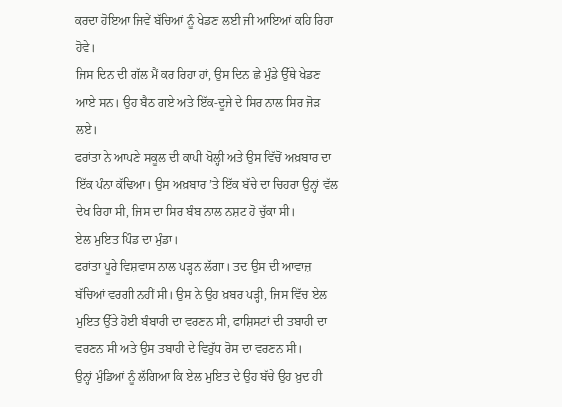ਕਰਦਾ ਹੋਇਆ ਜਿਵੇਂ ਬੱਚਿਆਂ ਨੂੰ ਖੇਡਣ ਲਈ ਜੀ ਆਇਆਂ ਕਹਿ ਰਿਹਾ ਹੋਵੇ।
ਜਿਸ ਦਿਨ ਦੀ ਗੱਲ ਮੈਂ ਕਰ ਰਿਹਾ ਹਾਂ, ਉਸ ਦਿਨ ਛੇ ਮੁੰਡੇ ਉੱਥੇ ਖੇਡਣ ਆਏ ਸਨ। ਉਹ ਬੈਠ ਗਏ ਅਤੇ ਇੱਕ-ਦੂਜੇ ਦੇ ਸਿਰ ਨਾਲ ਸਿਰ ਜੋੜ ਲਏ।
ਫਰਾਂਤਾ ਨੇ ਆਪਣੇ ਸਕੂਲ ਦੀ ਕਾਪੀ ਖੋਲ੍ਹੀ ਅਤੇ ਉਸ ਵਿੱਚੋਂ ਅਖ਼ਬਾਰ ਦਾ ਇੱਕ ਪੰਨਾ ਕੱਢਿਆ। ਉਸ ਅਖ਼ਬਾਰ ’ਤੇ ਇੱਕ ਬੱਚੇ ਦਾ ਚਿਹਰਾ ਉਨ੍ਹਾਂ ਵੱਲ ਦੇਖ ਰਿਹਾ ਸੀ, ਜਿਸ ਦਾ ਸਿਰ ਬੰਬ ਨਾਲ ਨਸ਼ਟ ਹੋ ਚੁੱਕਾ ਸੀ।
ਏਲ ਮੁਇਤ ਪਿੰਡ ਦਾ ਮੁੰਡਾ।
ਫਰਾਂਤਾ ਪੂਰੇ ਵਿਸ਼ਵਾਸ ਨਾਲ ਪੜ੍ਹਨ ਲੱਗਾ। ਤਦ ਉਸ ਦੀ ਆਵਾਜ਼ ਬੱਚਿਆਂ ਵਰਗੀ ਨਹੀਂ ਸੀ। ਉਸ ਨੇ ਉਹ ਖ਼ਬਰ ਪੜ੍ਹੀ, ਜਿਸ ਵਿੱਚ ਏਲ ਮੁਇਤ ਉੱਤੇ ਹੋਈ ਬੰਬਾਰੀ ਦਾ ਵਰਣਨ ਸੀ, ਫਾਸ਼ਿਸਟਾਂ ਦੀ ਤਬਾਹੀ ਦਾ ਵਰਣਨ ਸੀ ਅਤੇ ਉਸ ਤਬਾਹੀ ਦੇ ਵਿਰੁੱਧ ਰੋਸ ਦਾ ਵਰਣਨ ਸੀ।
ਉਨ੍ਹਾਂ ਮੁੰਡਿਆਂ ਨੂੰ ਲੱਗਿਆ ਕਿ ਏਲ ਮੁਇਤ ਦੇ ਉਹ ਬੱਚੇ ਉਹ ਖ਼ੁਦ ਹੀ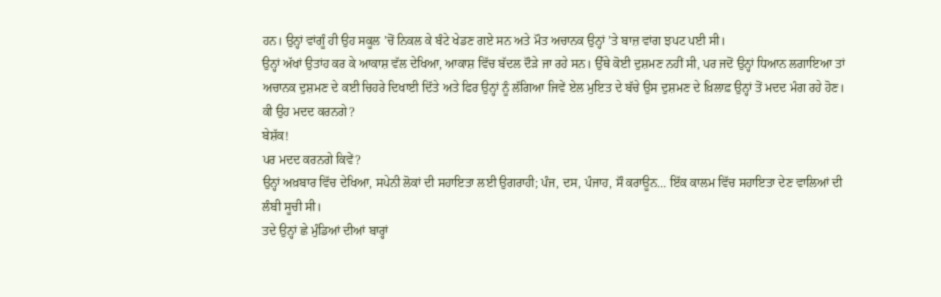ਹਨ। ਉਨ੍ਹਾਂ ਵਾਂਗੂੰ ਹੀ ਉਹ ਸਕੂਲ ’ਚੋਂ ਨਿਕਲ ਕੇ ਬੰਟੇ ਖੇਡਣ ਗਏ ਸਨ ਅਤੇ ਮੌਤ ਅਚਾਨਕ ਉਨ੍ਹਾਂ ’ਤੇ ਬਾਜ਼ ਵਾਂਗ ਝਪਟ ਪਈ ਸੀ।
ਉਨ੍ਹਾਂ ਅੱਖਾਂ ਉਤਾਂਹ ਕਰ ਕੇ ਆਕਾਸ਼ ਵੱਲ ਦੇਖਿਆ, ਆਕਾਸ਼ ਵਿੱਚ ਬੱਦਲ ਦੌੜੇ ਜਾ ਰਹੇ ਸਨ। ਉੱਥੇ ਕੋਈ ਦੁਸ਼ਮਣ ਨਹੀਂ ਸੀ, ਪਰ ਜਦੋਂ ਉਨ੍ਹਾਂ ਧਿਆਨ ਲਗਾਇਆ ਤਾਂ ਅਚਾਨਕ ਦੁਸ਼ਮਣ ਦੇ ਕਈ ਚਿਹਰੇ ਦਿਖਾਈ ਦਿੱਤੇ ਅਤੇ ਫਿਰ ਉਨ੍ਹਾਂ ਨੂੰ ਲੱਗਿਆ ਜਿਵੇਂ ਏਲ ਮੁਇਤ ਦੇ ਬੱਚੇ ਉਸ ਦੁਸ਼ਮਣ ਦੇ ਖ਼ਿਲਾਫ਼ ਉਨ੍ਹਾਂ ਤੋਂ ਮਦਦ ਮੰਗ ਰਹੇ ਹੋਣ।
ਕੀ ਉਹ ਮਦਦ ਕਰਨਗੇ?
ਬੇਸ਼ੱਕ!
ਪਰ ਮਦਦ ਕਰਨਗੇ ਕਿਵੇਂ?
ਉਨ੍ਹਾਂ ਅਖ਼ਬਾਰ ਵਿੱਚ ਦੇਖਿਆ, ਸਪੇਨੀ ਲੋਕਾਂ ਦੀ ਸਹਾਇਤਾ ਲਈ ਉਗਰਾਹੀ; ਪੰਜ, ਦਸ, ਪੰਜਾਹ, ਸੌ ਕਰਾਊਨ… ਇੱਕ ਕਾਲਮ ਵਿੱਚ ਸਹਾਇਤਾ ਦੇਣ ਵਾਲਿਆਂ ਦੀ ਲੰਬੀ ਸੂਚੀ ਸੀ।
ਤਦੇ ਉਨ੍ਹਾਂ ਛੇ ਮੁੰਡਿਆਂ ਦੀਆਂ ਬਾਰ੍ਹਾਂ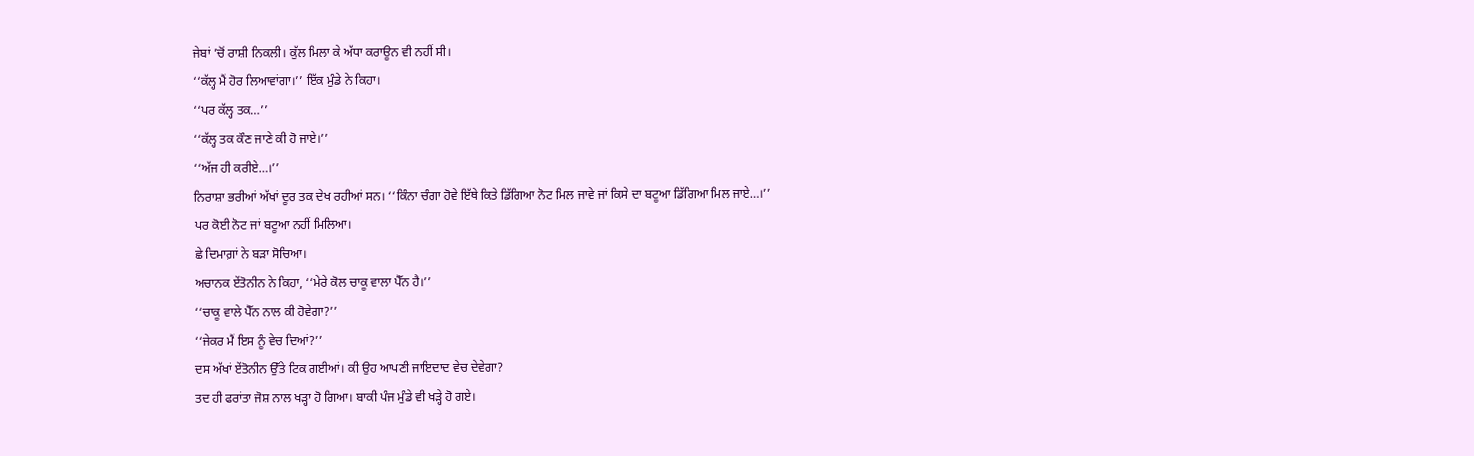ਜੇਬਾਂ ’ਚੋਂ ਰਾਸ਼ੀ ਨਿਕਲੀ। ਕੁੱਲ ਮਿਲਾ ਕੇ ਅੱਧਾ ਕਰਾਊਨ ਵੀ ਨਹੀਂ ਸੀ।
‘‘ਕੱਲ੍ਹ ਮੈਂ ਹੋਰ ਲਿਆਵਾਂਗਾ।’’ ਇੱਕ ਮੁੰਡੇ ਨੇ ਕਿਹਾ।
‘‘ਪਰ ਕੱਲ੍ਹ ਤਕ…’’
‘‘ਕੱਲ੍ਹ ਤਕ ਕੌਣ ਜਾਣੇ ਕੀ ਹੋ ਜਾਏ।’’
‘‘ਅੱਜ ਹੀ ਕਰੀਏ…।’’
ਨਿਰਾਸ਼ਾ ਭਰੀਆਂ ਅੱਖਾਂ ਦੂਰ ਤਕ ਦੇਖ ਰਹੀਆਂ ਸਨ। ‘‘ਕਿੰਨਾ ਚੰਗਾ ਹੋਵੇ ਇੱਥੇ ਕਿਤੇ ਡਿੱਗਿਆ ਨੋਟ ਮਿਲ ਜਾਵੇ ਜਾਂ ਕਿਸੇ ਦਾ ਬਟੂਆ ਡਿੱਗਿਆ ਮਿਲ ਜਾਏ…।’’
ਪਰ ਕੋਈ ਨੋਟ ਜਾਂ ਬਟੂਆ ਨਹੀਂ ਮਿਲਿਆ।
ਛੇ ਦਿਮਾਗ਼ਾਂ ਨੇ ਬੜਾ ਸੋਚਿਆ।
ਅਚਾਨਕ ਏਂਤੋਨੀਨ ਨੇ ਕਿਹਾ, ‘‘ਮੇਰੇ ਕੋਲ ਚਾਕੂ ਵਾਲਾ ਪੈੱਨ ਹੈ।’’
‘‘ਚਾਕੂ ਵਾਲੇ ਪੈੱਨ ਨਾਲ ਕੀ ਹੋਵੇਗਾ?’’
‘‘ਜੇਕਰ ਮੈਂ ਇਸ ਨੂੰ ਵੇਚ ਦਿਆਂ?’’
ਦਸ ਅੱਖਾਂ ਏਂਤੋਨੀਨ ਉੱਤੇ ਟਿਕ ਗਈਆਂ। ਕੀ ਉਹ ਆਪਣੀ ਜਾਇਦਾਦ ਵੇਚ ਦੇਵੇਗਾ?
ਤਦ ਹੀ ਫਰਾਂਤਾ ਜੋਸ਼ ਨਾਲ ਖੜ੍ਹਾ ਹੋ ਗਿਆ। ਬਾਕੀ ਪੰਜ ਮੁੰਡੇ ਵੀ ਖੜ੍ਹੇ ਹੋ ਗਏ।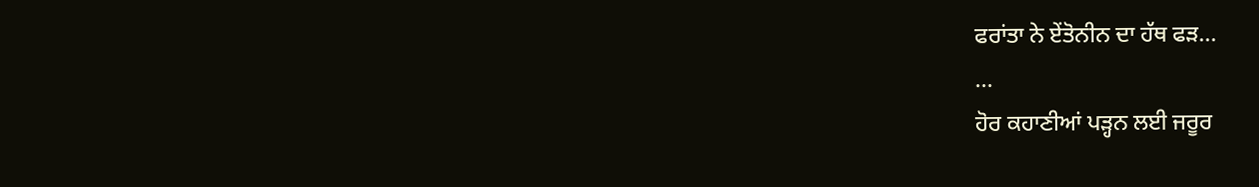ਫਰਾਂਤਾ ਨੇ ਏਂਤੋਨੀਨ ਦਾ ਹੱਥ ਫੜ...
...
ਹੋਰ ਕਹਾਣੀਆਂ ਪੜ੍ਹਨ ਲਈ ਜਰੂਰ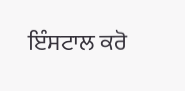ਇੰਸਟਾਲ ਕਰੋ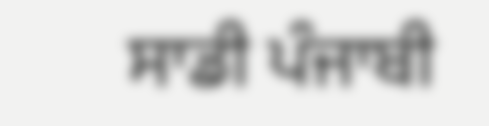ਸਾਡੀ ਪੰਜਾਬੀ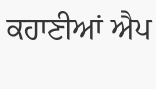ਕਹਾਣੀਆਂ ਐਪ